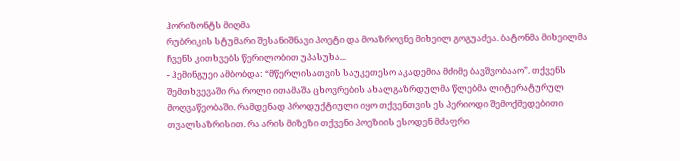ჰორიზონტს მიღმა
რუბრიკის სტუმარი შესანიშნავი პოეტი და მოაზროვნე მიხეილ გოგუაძეა. ბატონმა მიხეილმა ჩვენს კითხვებს წერილობით უპასუხა...
- ჰემინგუეი ამბობდა: “მწერლისათვის საუკეთესო აკადემია მძიმე ბავშვობააო”. თქვენს შემთხვევაში რა როლი ითამაშა ცხოვრების ახალგაზრდულმა წლებმა ლიტერატურულ მოღვაწეობაში. რამდენად პროდუქტიული იყო თქვენთვის ეს პერიოდი შემოქმედებითი თვალსაზრისით. რა არის მიზეზი თქვენი პოეზიის ესოდენ მძაფრი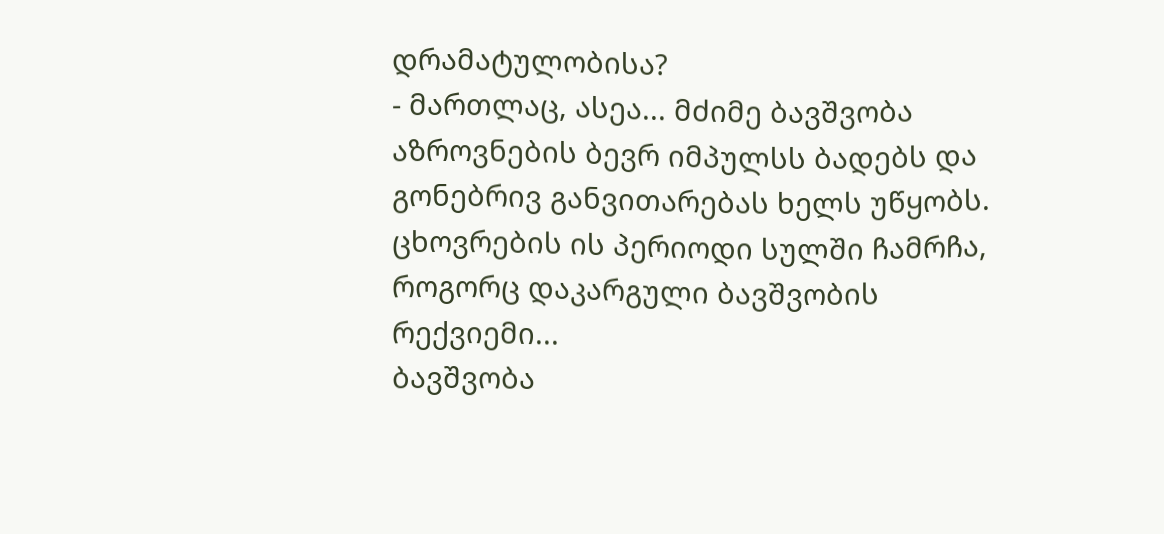დრამატულობისა?
- მართლაც, ასეა... მძიმე ბავშვობა აზროვნების ბევრ იმპულსს ბადებს და გონებრივ განვითარებას ხელს უწყობს.
ცხოვრების ის პერიოდი სულში ჩამრჩა, როგორც დაკარგული ბავშვობის რექვიემი...
ბავშვობა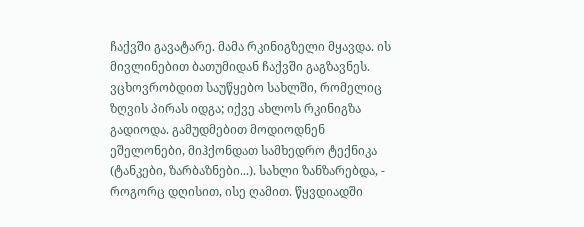ჩაქვში გავატარე. მამა რკინიგზელი მყავდა. ის მივლინებით ბათუმიდან ჩაქვში გაგზავნეს. ვცხოვრობდით საუწყებო სახლში, რომელიც ზღვის პირას იდგა; იქვე ახლოს რკინიგზა გადიოდა. გამუდმებით მოდიოდნენ ეშელონები, მიჰქონდათ სამხედრო ტექნიკა (ტანკები, ზარბაზნები...). სახლი ზანზარებდა, - როგორც დღისით, ისე ღამით. წყვდიადში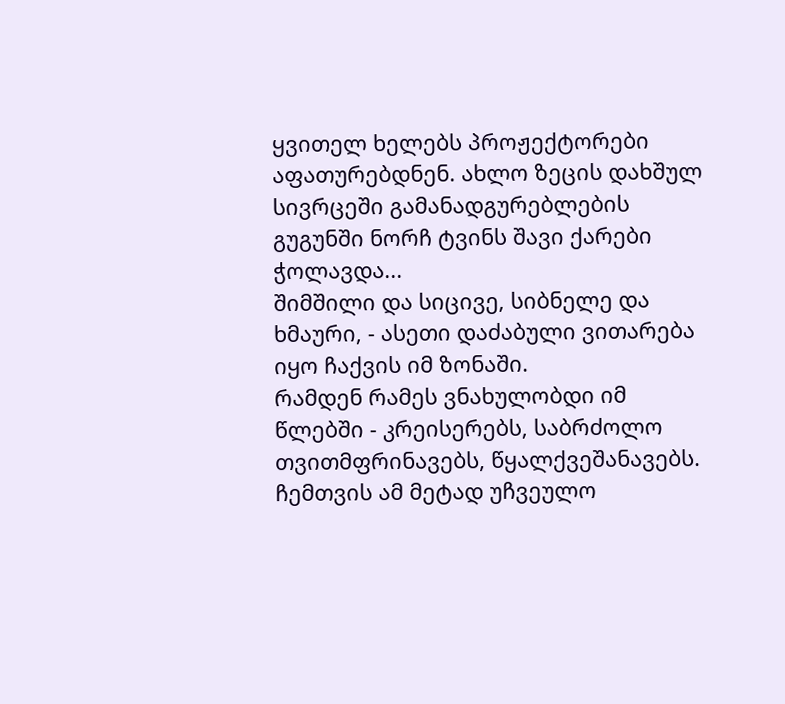ყვითელ ხელებს პროჟექტორები აფათურებდნენ. ახლო ზეცის დახშულ სივრცეში გამანადგურებლების გუგუნში ნორჩ ტვინს შავი ქარები ჭოლავდა...
შიმშილი და სიცივე, სიბნელე და ხმაური, - ასეთი დაძაბული ვითარება იყო ჩაქვის იმ ზონაში.
რამდენ რამეს ვნახულობდი იმ წლებში - კრეისერებს, საბრძოლო თვითმფრინავებს, წყალქვეშანავებს. ჩემთვის ამ მეტად უჩვეულო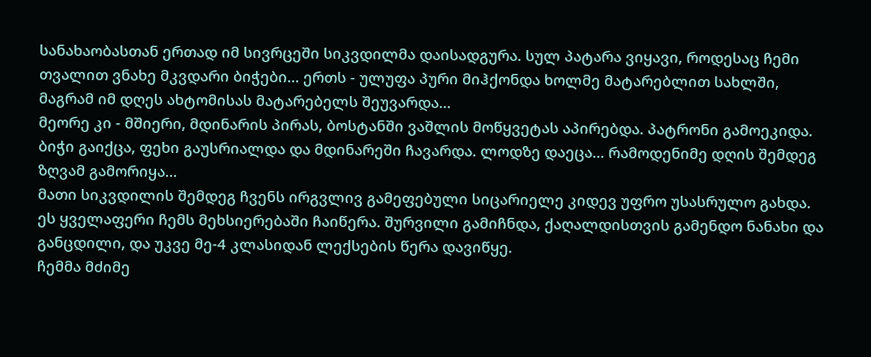სანახაობასთან ერთად იმ სივრცეში სიკვდილმა დაისადგურა. სულ პატარა ვიყავი, როდესაც ჩემი თვალით ვნახე მკვდარი ბიჭები... ერთს - ულუფა პური მიჰქონდა ხოლმე მატარებლით სახლში, მაგრამ იმ დღეს ახტომისას მატარებელს შეუვარდა...
მეორე კი - მშიერი, მდინარის პირას, ბოსტანში ვაშლის მოწყვეტას აპირებდა. პატრონი გამოეკიდა. ბიჭი გაიქცა, ფეხი გაუსრიალდა და მდინარეში ჩავარდა. ლოდზე დაეცა... რამოდენიმე დღის შემდეგ ზღვამ გამორიყა...
მათი სიკვდილის შემდეგ ჩვენს ირგვლივ გამეფებული სიცარიელე კიდევ უფრო უსასრულო გახდა.
ეს ყველაფერი ჩემს მეხსიერებაში ჩაიწერა. შურვილი გამიჩნდა, ქაღალდისთვის გამენდო ნანახი და განცდილი, და უკვე მე-4 კლასიდან ლექსების წერა დავიწყე.
ჩემმა მძიმე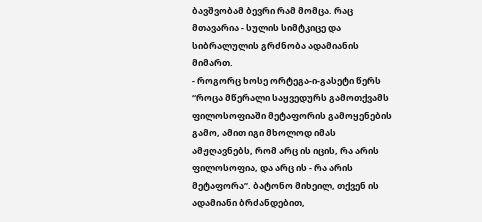ბავშვობამ ბევრი რამ მომცა. რაც მთავარია - სულის სიმტკიცე და სიბრალულის გრძნობა ადამიანის მიმართ.
- როგორც ხოსე ორტეგა-ი-გასეტი წერს “როცა მწერალი საყვედურს გამოთქვამს ფილოსოფიაში მეტაფორის გამოყენების გამო, ამით იგი მხოლოდ იმას ამჟღავნებს, რომ არც ის იცის, რა არის ფილოსოფია, და არც ის - რა არის მეტაფორა”. ბატონო მიხეილ, თქვენ ის ადამიანი ბრძანდებით,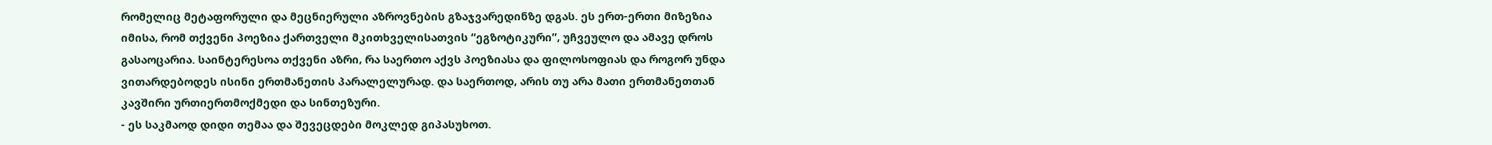რომელიც მეტაფორული და მეცნიერული აზროვნების გზაჯვარედინზე დგას. ეს ერთ-ერთი მიზეზია იმისა, რომ თქვენი პოეზია ქართველი მკითხველისათვის “ეგზოტიკური”, უჩვეულო და ამავე დროს გასაოცარია. საინტერესოა თქვენი აზრი, რა საერთო აქვს პოეზიასა და ფილოსოფიას და როგორ უნდა ვითარდებოდეს ისინი ერთმანეთის პარალელურად. და საერთოდ, არის თუ არა მათი ერთმანეთთან კავშირი ურთიერთმოქმედი და სინთეზური.
- ეს საკმაოდ დიდი თემაა და შევეცდები მოკლედ გიპასუხოთ.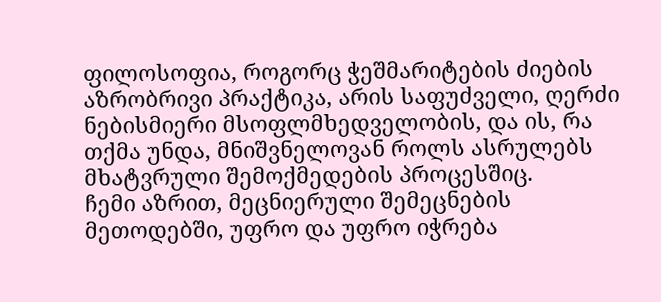ფილოსოფია, როგორც ჭეშმარიტების ძიების აზრობრივი პრაქტიკა, არის საფუძველი, ღერძი ნებისმიერი მსოფლმხედველობის, და ის, რა თქმა უნდა, მნიშვნელოვან როლს ასრულებს მხატვრული შემოქმედების პროცესშიც.
ჩემი აზრით, მეცნიერული შემეცნების მეთოდებში, უფრო და უფრო იჭრება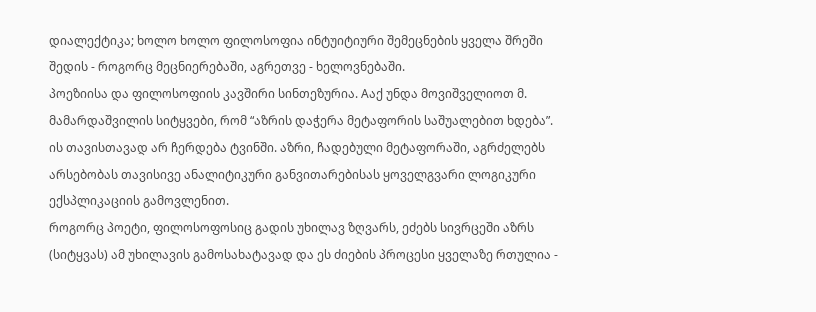დიალექტიკა; ხოლო ხოლო ფილოსოფია ინტუიტიური შემეცნების ყველა შრეში შედის - როგორც მეცნიერებაში, აგრეთვე - ხელოვნებაში.
პოეზიისა და ფილოსოფიის კავშირი სინთეზურია. Aაქ უნდა მოვიშველიოთ მ. მამარდაშვილის სიტყვები, რომ “აზრის დაჭერა მეტაფორის საშუალებით ხდება”.
ის თავისთავად არ ჩერდება ტვინში. აზრი, ჩადებული მეტაფორაში, აგრძელებს არსებობას თავისივე ანალიტიკური განვითარებისას ყოველგვარი ლოგიკური ექსპლიკაციის გამოვლენით.
როგორც პოეტი, ფილოსოფოსიც გადის უხილავ ზღვარს, ეძებს სივრცეში აზრს (სიტყვას) ამ უხილავის გამოსახატავად და ეს ძიების პროცესი ყველაზე რთულია -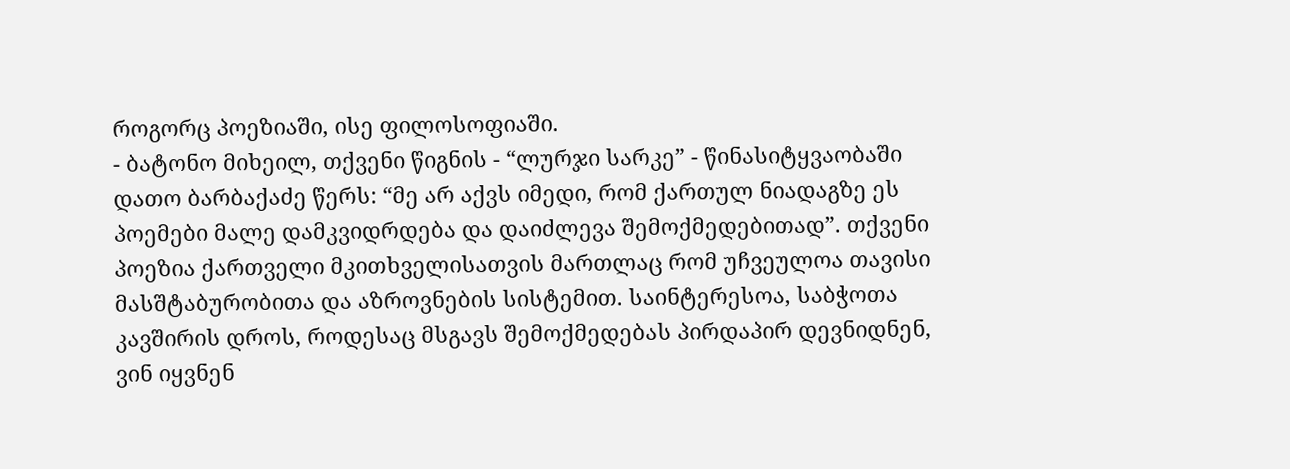როგორც პოეზიაში, ისე ფილოსოფიაში.
- ბატონო მიხეილ, თქვენი წიგნის - “ლურჯი სარკე” - წინასიტყვაობაში დათო ბარბაქაძე წერს: “მე არ აქვს იმედი, რომ ქართულ ნიადაგზე ეს პოემები მალე დამკვიდრდება და დაიძლევა შემოქმედებითად”. თქვენი პოეზია ქართველი მკითხველისათვის მართლაც რომ უჩვეულოა თავისი მასშტაბურობითა და აზროვნების სისტემით. საინტერესოა, საბჭოთა კავშირის დროს, როდესაც მსგავს შემოქმედებას პირდაპირ დევნიდნენ, ვინ იყვნენ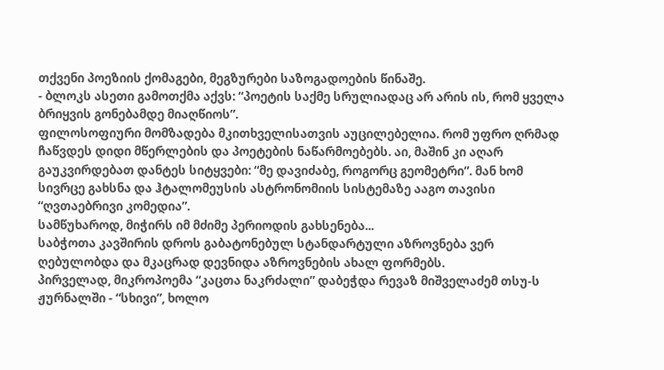თქვენი პოეზიის ქომაგები, მეგზურები საზოგადოების წინაშე.
- ბლოკს ასეთი გამოთქმა აქვს: “პოეტის საქმე სრულიადაც არ არის ის, რომ ყველა ბრიყვის გონებამდე მიაღწიოს”.
ფილოსოფიური მომზადება მკითხველისათვის აუცილებელია. რომ უფრო ღრმად ჩაწვდეს დიდი მწერლების და პოეტების ნაწარმოებებს. აი, მაშინ კი აღარ გაუკვირდებათ დანტეს სიტყვები: “მე დავიძაბე, როგორც გეომეტრი”. მან ხომ სივრცე გახსნა და ჰტალომეუსის ასტრონომიის სისტემაზე ააგო თავისი “ღვთაებრივი კომედია”.
სამწუხაროდ, მიჭირს იმ მძიმე პერიოდის გახსენება...
საბჭოთა კავშირის დროს გაბატონებულ სტანდარტული აზროვნება ვერ ღებულობდა და მკაცრად დევნიდა აზროვნების ახალ ფორმებს.
პირველად, მიკროპოემა “კაცთა ნაკრძალი” დაბეჭდა რევაზ მიშველაძემ თსუ-ს ჟურნალში - “სხივი”, ხოლო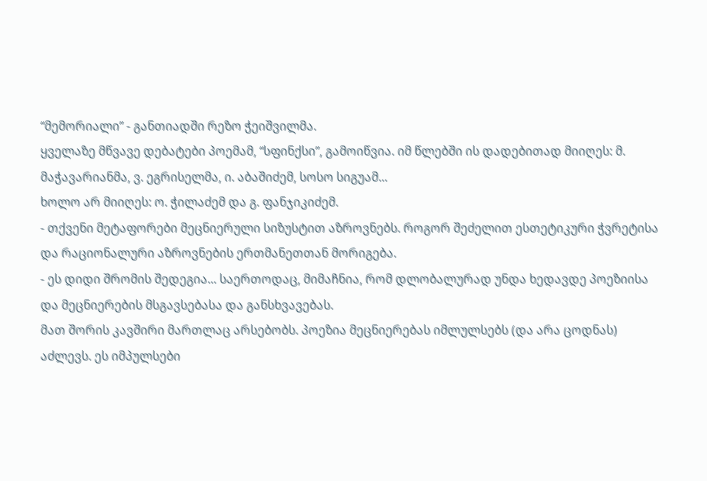“მემორიალი” - განთიადში რეზო ჭეიშვილმა.
ყველაზე მწვავე დებატები პოემამ, “სფინქსი”, გამოიწვია. იმ წლებში ის დადებითად მიიღეს: მ. მაჭავარიანმა, ვ. ეგრისელმა, ი. აბაშიძემ, სოსო სიგუამ...
ხოლო არ მიიღეს: ო. ჭილაძემ და გ. ფანჯიკიძემ.
- თქვენი მეტაფორები მეცნიერული სიზუსტით აზროვნებს. როგორ შეძელით ესთეტიკური ჭვრეტისა და რაციონალური აზროვნების ერთმანეთთან მორიგება.
- ეს დიდი შრომის შედეგია... საერთოდაც, მიმაჩნია, რომ დლობალურად უნდა ხედავდე პოეზიისა და მეცნიერების მსგავსებასა და განსხვავებას.
მათ შორის კავშირი მართლაც არსებობს. პოეზია მეცნიერებას იმლულსებს (და არა ცოდნას) აძლევს. ეს იმპულსები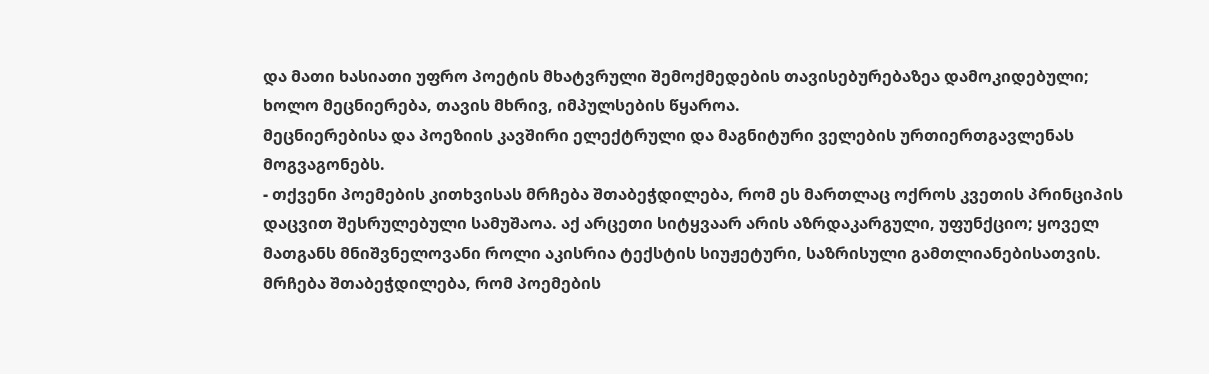და მათი ხასიათი უფრო პოეტის მხატვრული შემოქმედების თავისებურებაზეა დამოკიდებული;
ხოლო მეცნიერება, თავის მხრივ, იმპულსების წყაროა.
მეცნიერებისა და პოეზიის კავშირი ელექტრული და მაგნიტური ველების ურთიერთგავლენას მოგვაგონებს.
- თქვენი პოემების კითხვისას მრჩება შთაბეჭდილება, რომ ეს მართლაც ოქროს კვეთის პრინციპის დაცვით შესრულებული სამუშაოა. აქ არცეთი სიტყვაარ არის აზრდაკარგული, უფუნქციო; ყოველ მათგანს მნიშვნელოვანი როლი აკისრია ტექსტის სიუჟეტური, საზრისული გამთლიანებისათვის. მრჩება შთაბეჭდილება, რომ პოემების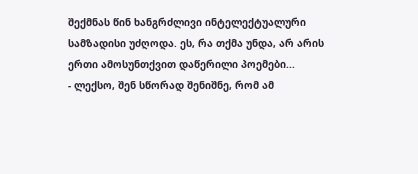შექმნას წინ ხანგრძლივი ინტელექტუალური სამზადისი უძღოდა. ეს, რა თქმა უნდა, არ არის ერთი ამოსუნთქვით დაწერილი პოემები...
- ლექსო, შენ სწორად შენიშნე, რომ ამ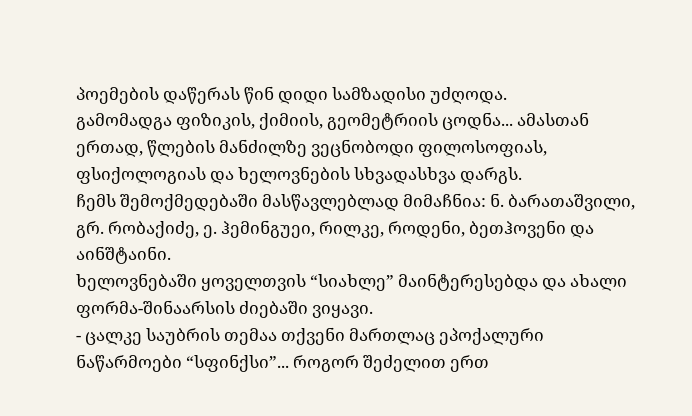პოემების დაწერას წინ დიდი სამზადისი უძღოდა.
გამომადგა ფიზიკის, ქიმიის, გეომეტრიის ცოდნა... ამასთან ერთად, წლების მანძილზე ვეცნობოდი ფილოსოფიას, ფსიქოლოგიას და ხელოვნების სხვადასხვა დარგს.
ჩემს შემოქმედებაში მასწავლებლად მიმაჩნია: ნ. ბარათაშვილი, გრ. რობაქიძე, ე. ჰემინგუეი, რილკე, როდენი, ბეთჰოვენი და აინშტაინი.
ხელოვნებაში ყოველთვის “სიახლე” მაინტერესებდა და ახალი ფორმა-შინაარსის ძიებაში ვიყავი.
- ცალკე საუბრის თემაა თქვენი მართლაც ეპოქალური ნაწარმოები “სფინქსი”... როგორ შეძელით ერთ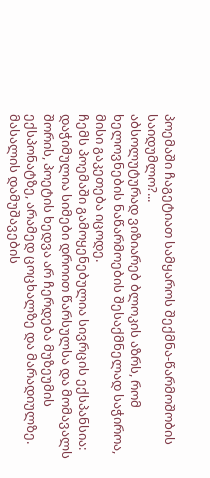პოემაში ჩაგეტიათ სამყაროს შექმნა-წარმოშობის საიდუმლო?...
აბსოლუტურად ვიზიარებ ბლოკის აზრს, რომ ხელოვნების ნაწარმოების შესაქმნელად საჭიროა, მისი გაკეთება იცოდე.
ჩემს პოემაში გამოყენებულია სივრცის ექსპანსია: დაჭიმულია სიმები დროით წარსულსა და მომავალს შორის, პოეტის ხედვა არ ჩერდება მუზეუმის ექსპონატზე, არამედ ცოცხალზე და მარადიულზე.
მასალის დამუშავების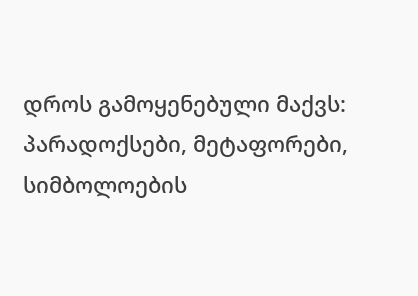დროს გამოყენებული მაქვს: პარადოქსები, მეტაფორები, სიმბოლოების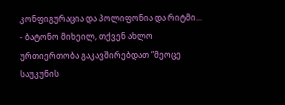კონფიგურაცია და პოლიფონია და რიტმი...
- ბატონო მიხეილ, თქვენ ახლო ურთიერთობა გაკავშირებდათ “მეოცე საუკუნის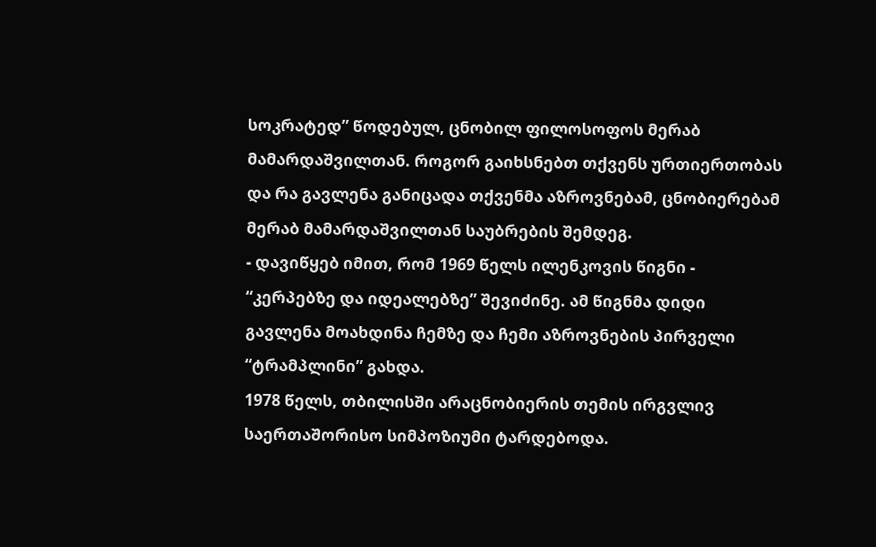სოკრატედ” წოდებულ, ცნობილ ფილოსოფოს მერაბ მამარდაშვილთან. როგორ გაიხსნებთ თქვენს ურთიერთობას და რა გავლენა განიცადა თქვენმა აზროვნებამ, ცნობიერებამ მერაბ მამარდაშვილთან საუბრების შემდეგ.
- დავიწყებ იმით, რომ 1969 წელს ილენკოვის წიგნი - “კერპებზე და იდეალებზე” შევიძინე. ამ წიგნმა დიდი გავლენა მოახდინა ჩემზე და ჩემი აზროვნების პირველი “ტრამპლინი” გახდა.
1978 წელს, თბილისში არაცნობიერის თემის ირგვლივ საერთაშორისო სიმპოზიუმი ტარდებოდა.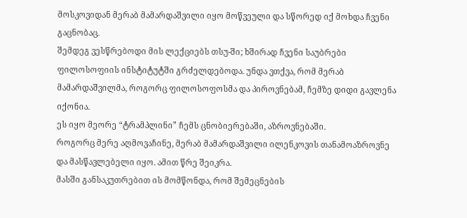მოსკოვიდან მერაბ მამარდაშვილი იყო მოწვეული და სწორედ იქ მოხდა ჩვენი გაცნობაც.
შემდეგ ვესწრებოდი მის ლექციებს თსუ-ში; ხშირად ჩვენი საუბრები ფილოსოფიის ინსტიტუტში გრძელდებოდა. უნდა ვთქვა, რომ მერაბ მამარდაშვილმა, როგორც ფილოსოფოსმა და პიროვნებამ, ჩემზე დიდი გავლენა იქონია.
ეს იყო მეორე “ტრამპლინი” ჩემს ცნობიერებაში, აზროვნებაში.
როგორც მერე აღმოვაჩინე, მერაბ მამარდაშვილი ილენკოვის თანამოაზროვნე და მასწავლებელი იყო. ამით წრე შეიკრა.
მასში განსაკუთრებით ის მომწონდა, რომ შემეცნების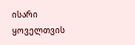ისარი ყოველთვის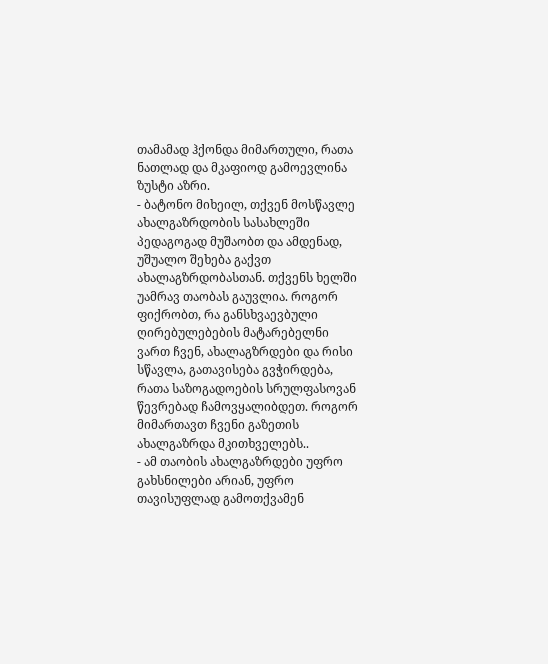თამამად ჰქონდა მიმართული, რათა ნათლად და მკაფიოდ გამოევლინა ზუსტი აზრი.
- ბატონო მიხეილ, თქვენ მოსწავლე ახალგაზრდობის სასახლეში პედაგოგად მუშაობთ და ამდენად, უშუალო შეხება გაქვთ ახალაგზრდობასთან. თქვენს ხელში უამრავ თაობას გაუვლია. როგორ ფიქრობთ, რა განსხვაევბული ღირებულებების მატარებელნი ვართ ჩვენ, ახალაგზრდები და რისი სწავლა, გათავისება გვჭირდება, რათა საზოგადოების სრულფასოვან წევრებად ჩამოვყალიბდეთ. როგორ მიმართავთ ჩვენი გაზეთის ახალგაზრდა მკითხველებს..
- ამ თაობის ახალგაზრდები უფრო გახსნილები არიან, უფრო თავისუფლად გამოთქვამენ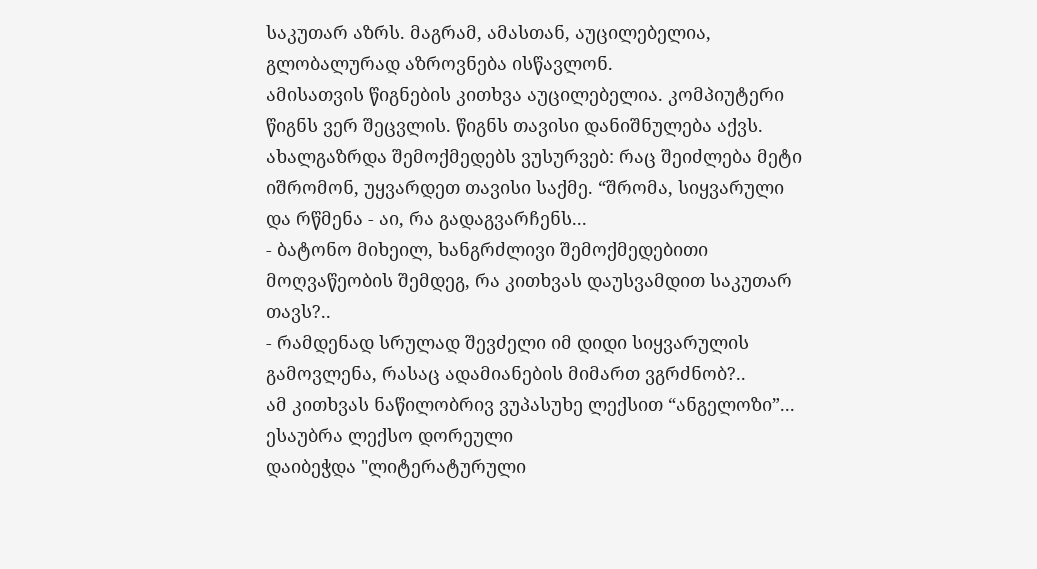საკუთარ აზრს. მაგრამ, ამასთან, აუცილებელია, გლობალურად აზროვნება ისწავლონ.
ამისათვის წიგნების კითხვა აუცილებელია. კომპიუტერი წიგნს ვერ შეცვლის. წიგნს თავისი დანიშნულება აქვს.
ახალგაზრდა შემოქმედებს ვუსურვებ: რაც შეიძლება მეტი იშრომონ, უყვარდეთ თავისი საქმე. “შრომა, სიყვარული და რწმენა - აი, რა გადაგვარჩენს...
- ბატონო მიხეილ, ხანგრძლივი შემოქმედებითი მოღვაწეობის შემდეგ, რა კითხვას დაუსვამდით საკუთარ თავს?..
- რამდენად სრულად შევძელი იმ დიდი სიყვარულის გამოვლენა, რასაც ადამიანების მიმართ ვგრძნობ?..
ამ კითხვას ნაწილობრივ ვუპასუხე ლექსით “ანგელოზი”...
ესაუბრა ლექსო დორეული
დაიბეჭდა "ლიტერატურული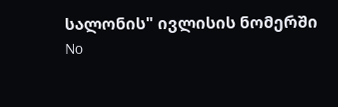სალონის" ივლისის ნომერში
No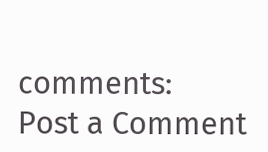comments:
Post a Comment